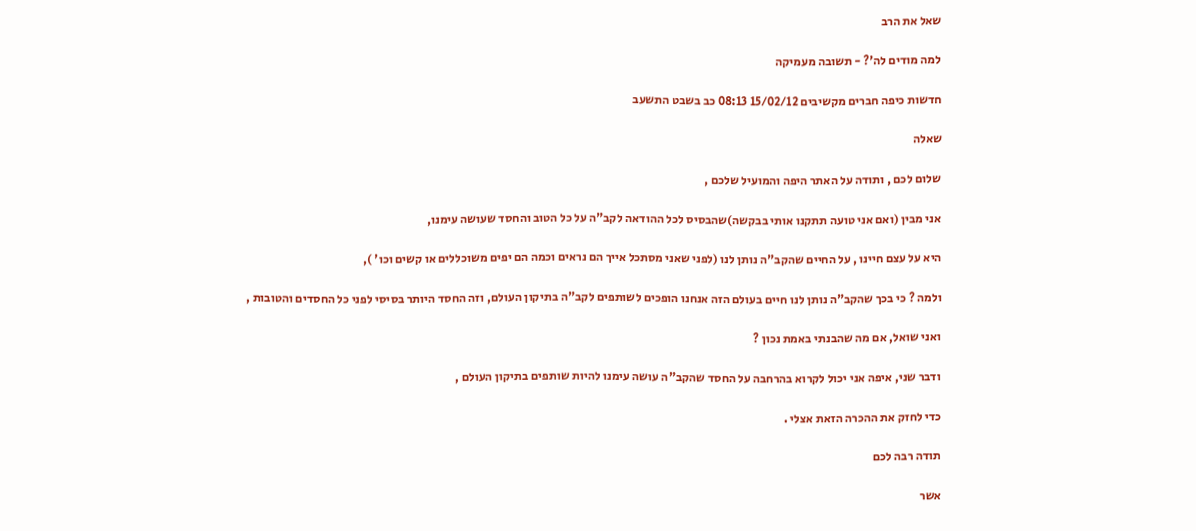שאל את הרב

למה מודים לה'? - תשובה מעמיקה

חדשות כיפה חברים מקשיבים 15/02/12 08:13 כב בשבט התשעב

שאלה

שלום לכם , ותודה על האתר היפה והמועיל שלכם ,

אני מבין (ואם אני טועה תתקנו אותי בבקשה)שהבסיס לכל ההודאה לקב"ה על כל הטוב והחסד שעושה עימנו,

היא על עצם חיינו , על החיים שהקב"ה נותן לנו (לפני שאני מסתכל אייך הם נראים וכמה הם יפים משוכללים או קשים וכו' ),

ולמה ? כי בכך שהקב"ה נותן לנו חיים בעולם הזה אנחנו הופכים לשותפים לקב"ה בתיקון העולם, וזה החסד היותר בסיסי לפני כל החסדים והטובות ,

ואני שואל, אם מה שהבנתי באמת נכון ?

ודבר שני, איפה אני יכול לקרוא בהרחבה על החסד שהקב"ה עושה עימנו להיות שותפים בתיקון העולם ,

כדי לחזק את ההכרה הזאת אצלי .

תודה רבה לכם

אשר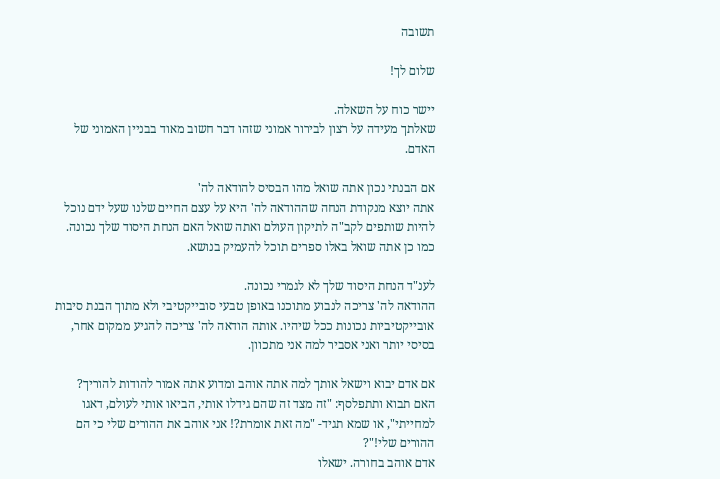תשובה

שלום לך!

יישר כוח על השאלה.
שאלתך מעידה על רצון לבירור אמוני שזהו דבר חשוב מאוד בבניין האמוני של האדם.

אם הבנתי נכון אתה שואל מהו הבסיס להודאה לה'
אתה יוצא מנקודת הנחה שההודאה לה' היא על עצם החיים שלנו שעל ידם נוכל להיות שותפים לקב"ה לתיקון העולם ואתה שואל האם הנחת היסוד שלך נכונה.
כמו כן אתה שואל באלו ספרים תוכל להעמיק בנושא.

לענ"ד הנחת היסוד שלך לא לגמרי נכונה.
ההודאה לה' צריכה לנבוע מתוכנו באופן טבעי סובייקטיבי ולא מתוך הבנת סיבות אובייקטיביות נכונות ככל שיהיו. אותה הודאה לה' צריכה להגיע ממקום אחר, בסיסי יותר ואני אסביר למה אני מתכוון.

אם אדם יבוא וישאל אותך למה אתה אוהב ומדוע אתה אמור להודות להוריך? האם תבוא ותתפלסף: "זה מצד זה שהם גידלו אותי, הביאו אותי לעולם, דאגו למחייתי", או שמא תגיד- "מה זאת אומרת?! אני אוהב את ההורים שלי כי הם ההורים שלי!"?
אדם אוהב בחורה. ישאלו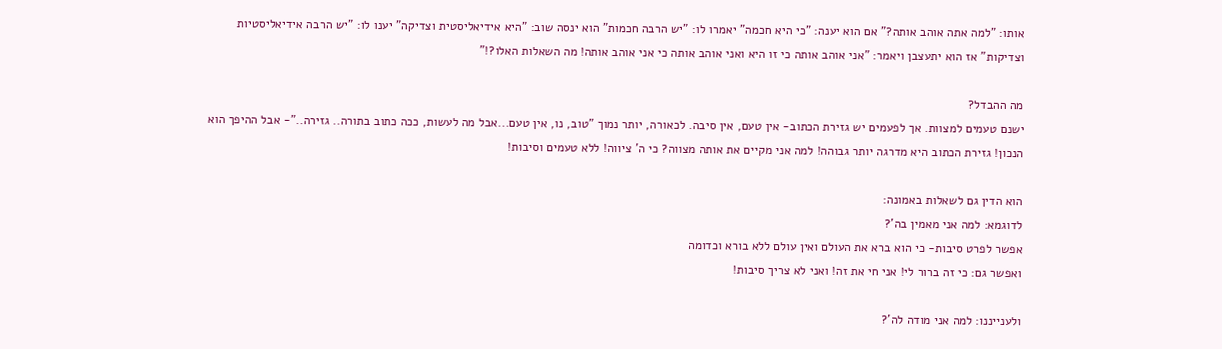אותו: "למה אתה אוהב אותה?" אם הוא יענה: "כי היא חכמה" יאמרו לו: "יש הרבה חכמות" הוא ינסה שוב: "היא אידיאליסטית וצדיקה" יענו לו: "יש הרבה אידיאליסטיות וצדיקות" אז הוא יתעצבן ויאמר: "אני אוהב אותה כי זו היא ואני אוהב אותה כי אני אוהב אותה! מה השאלות האלו?!"

מה ההבדל?
ישנם טעמים למצוות. אך לפעמים יש גזירת הכתוב- אין טעם, אין סיבה. לכאורה, יותר נמוך "טוב, נו, אין טעם...אבל מה לעשות, ככה כתוב בתורה.. גזירה.."- אבל ההיפך הוא הנכון! גזירת הכתוב היא מדרגה יותר גבוהה! למה אני מקיים את אותה מצווה? כי ה' ציווה! ללא טעמים וסיבות!

הוא הדין גם לשאלות באמונה:
לדוגמא: למה אני מאמין בה'?
אפשר לפרט סיבות- כי הוא ברא את העולם ואין עולם ללא בורא וכדומה
ואפשר גם: כי זה ברור לי! אני חי את זה! ואני לא צריך סיבות!

ולענייננו: למה אני מודה לה'?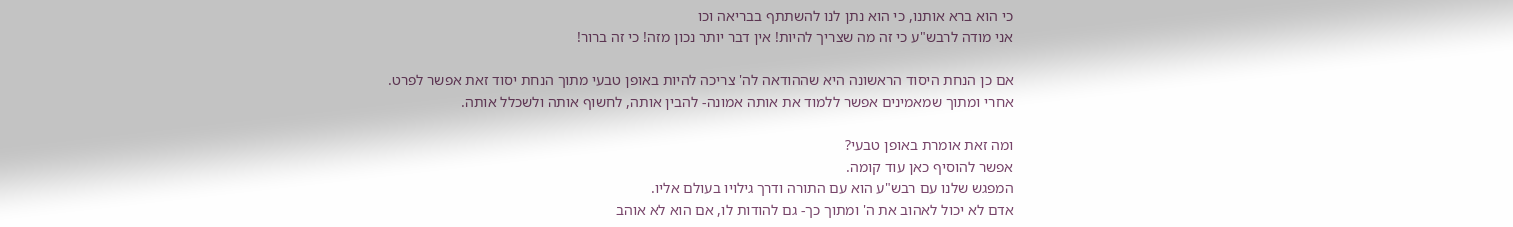כי הוא ברא אותנו, כי הוא נתן לנו להשתתף בבריאה וכו
אני מודה לרבש"ע כי זה מה שצריך להיות! אין דבר יותר נכון מזה! כי זה ברור!

אם כן הנחת היסוד הראשונה היא שההודאה לה' צריכה להיות באופן טבעי מתוך הנחת יסוד זאת אפשר לפרט.
אחרי ומתוך שמאמינים אפשר ללמוד את אותה אמונה- להבין אותה, לחשוף אותה ולשכלל אותה.

ומה זאת אומרת באופן טבעי?
אפשר להוסיף כאן עוד קומה.
המפגש שלנו עם רבש"ע הוא עם התורה ודרך גילויו בעולם אליו.
אדם לא יכול לאהוב את ה' ומתוך כך- גם להודות לו, אם הוא לא אוהב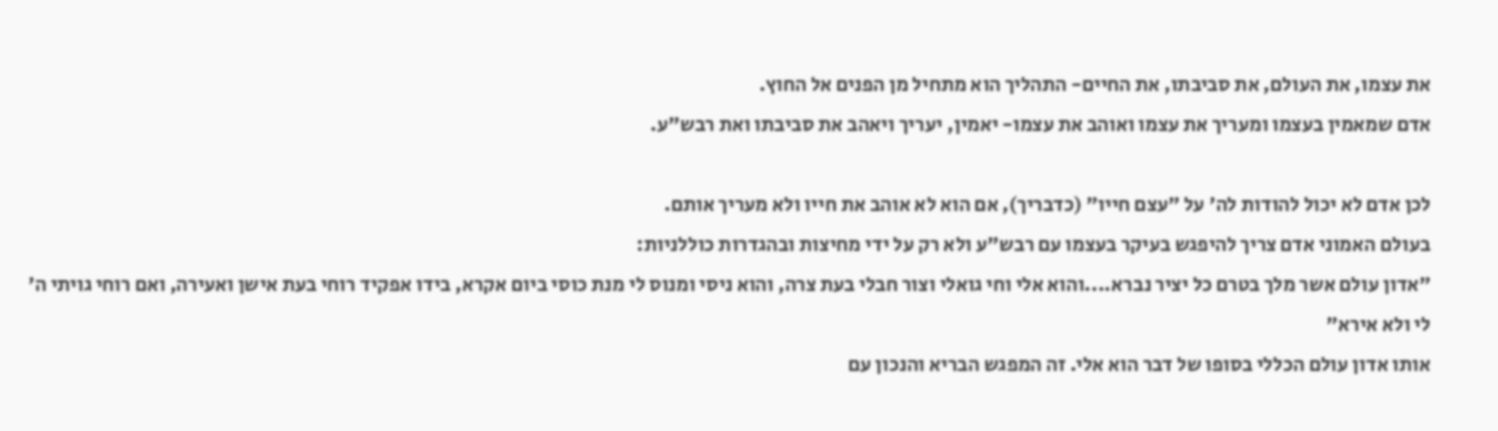את עצמו, את העולם, את סביבתו, את החיים- התהליך הוא מתחיל מן הפנים אל החוץ.
אדם שמאמין בעצמו ומעריך את עצמו ואוהב את עצמו- יאמין, יעריך ויאהב את סביבתו ואת רבש"ע.

לכן אדם לא יכול להודות לה' על "עצם חייו" (כדבריך), אם הוא לא אוהב את חייו ולא מעריך אותם.
בעולם האמוני אדם צריך להיפגש בעיקר בעצמו עם רבש"ע ולא רק על ידי מחיצות ובהגדרות כוללניות:
"אדון עולם אשר מלך בטרם כל יציר נברא....והוא אלי וחי גואלי וצור חבלי בעת צרה, והוא ניסי ומנוס לי מנת כוסי ביום אקרא, בידו אפקיד רוחי בעת אישן ואעירה, ואם רוחי גויתי ה' לי ולא אירא"
אותו אדון עולם הכללי בסופו של דבר הוא אלי. זה המפגש הבריא והנכון עם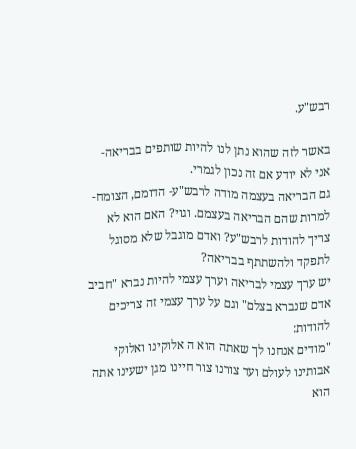רבש"ע.

באשר לזה שהוא נתן לנו להיות שותפים בבריאה- אני לא יודע אם זה נכון לגמרי.
גם הבריאה בעצמה מודה לרבש"ע- הדומם, הצומח- למרות שהם הבריאה בעצמם. וגוי? האם הוא לא צריך להודות לרבש"ע? ואדם מוגבל שלא מסוגל לתפקד ולהשתתף בבריאה?
יש ערך עצמי לבריאה וערך עצמי להיות נברא "חביב אדם שנברא בצלם" וגם על ערך עצמי זה צריכים להודות:
"מודים אנחנו לך שאתה הוא ה אלוקינו ואלוקי אבותינו לעולם ועד צורנו צור חיינו מגן ישעינו אתה הוא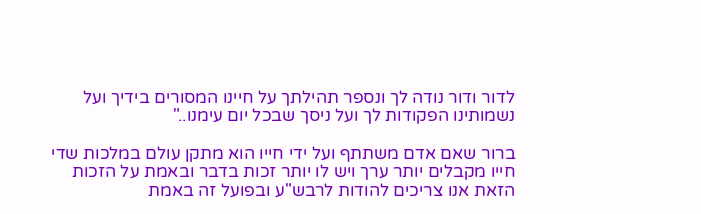לדור ודור נודה לך ונספר תהילתך על חיינו המסורים בידיך ועל נשמותינו הפקודות לך ועל ניסך שבכל יום עימנו.."

ברור שאם אדם משתתף ועל ידי חייו הוא מתקן עולם במלכות שדי חייו מקבלים יותר ערך ויש לו יותר זכות בדבר ובאמת על הזכות הזאת אנו צריכים להודות לרבש"ע ובפועל זה באמת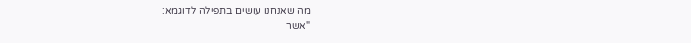מה שאנחנו עושים בתפילה לדוגמא:
"אשר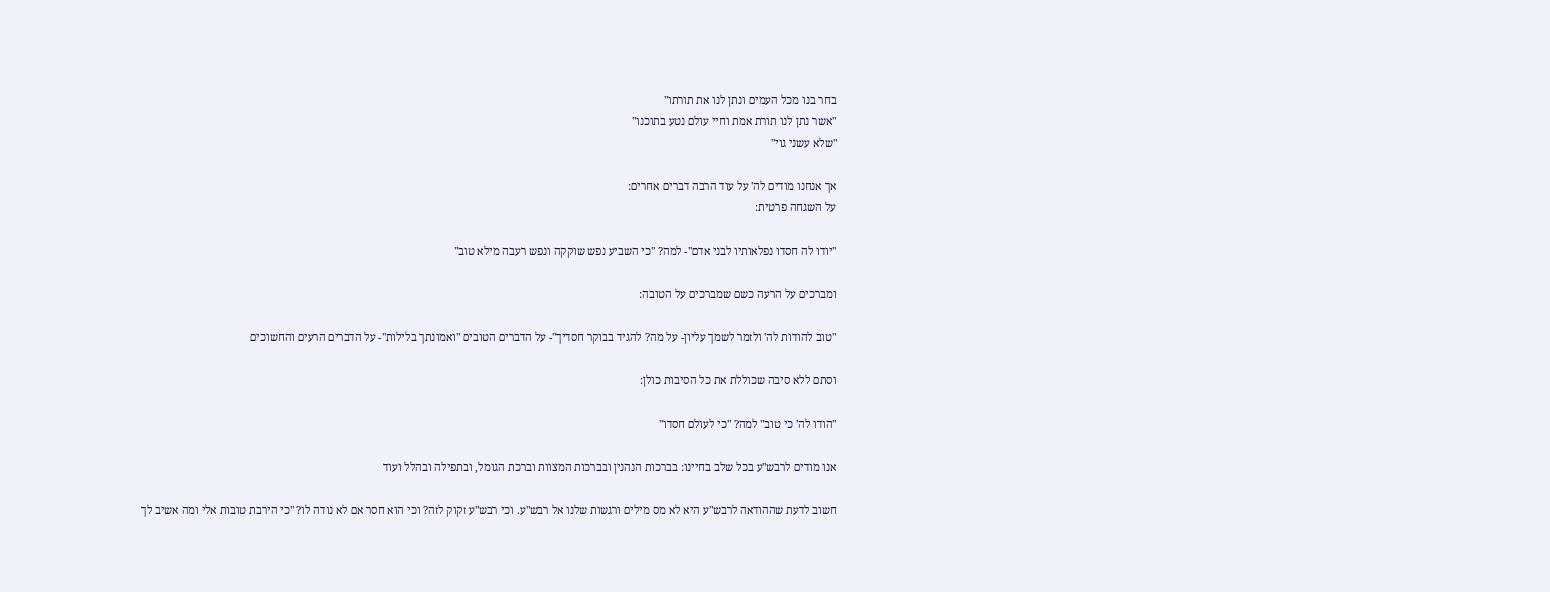בחר בנו מכל העמים ונתן לנו את תורתו"
"אשר נתן לנו תורת אמת וחיי עולם נטע בתוכנו"
"שלא עשני גוי"

אך אנחנו מודים לה' על עוד הרבה דברים אחרים:
על השגחה פרטית:

"יודו לה חסדו נפלאותיו לבני אדם"- למה? "כי השביע נפש שוקקה ונפש רעבה מילא טוב"

ומברכים על הרעה כשם שמברכים על הטובה:

"טוב להודות לה' ולזמר לשמך עליון- על מה? להגיד בבוקר חסדיך"- על הדברים הטובים "ואמונתך בלילות"- על הדברים הרעים והחשוכים

וסתם ללא סיבה שכוללת את כל הסיבות כולן:

"הודו לה' כי טוב" למה? "כי לעולם חסדו"

אנו מודים לרבש"ע בכל שלב בחיינו: בברכות הנהנין ובברכות המצוות וברכת הגומל, ובתפילה ובהלל ועוד

חשוב לדעת שההודאה לרבש"ע היא לא מס מילים ורגשות שלנו אל רבש"ע. וכי רבש"ע זקוק לזה? וכי הוא חסר אם לא נודה לו? "כי הירבת טובות אלי ומה אשיב לך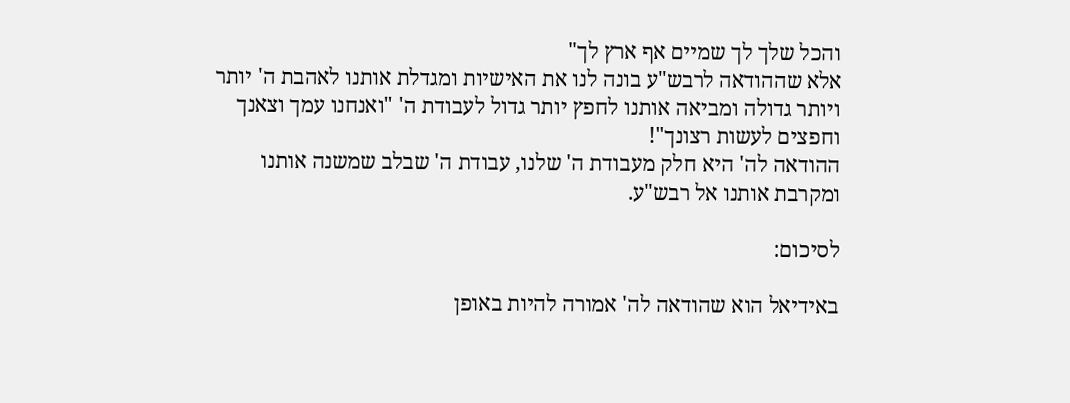והכל שלך לך שמיים אף ארץ לך"
אלא שההודאה לרבש"ע בונה לנו את האישיות ומגדלת אותנו לאהבת ה' יותר ויותר גדולה ומביאה אותנו לחפץ יותר גדול לעבודת ה' "ואנחנו עמך וצאנך וחפצים לעשות רצונך"!
ההודאה לה' היא חלק מעבודת ה' שלנו, עבודת ה' שבלב שמשנה אותנו ומקרבת אותנו אל רבש"ע.

לסיכום:

באידיאל הוא שהודאה לה' אמורה להיות באופן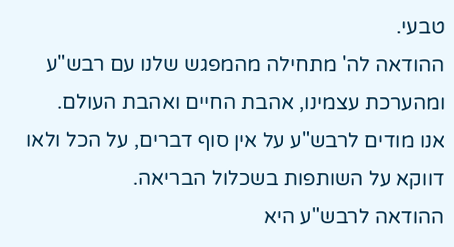טבעי.
ההודאה לה' מתחילה מהמפגש שלנו עם רבש"ע ומהערכת עצמינו, אהבת החיים ואהבת העולם.
אנו מודים לרבש"ע על אין סוף דברים, על הכל ולאו דווקא על השותפות בשכלול הבריאה.
ההודאה לרבש"ע היא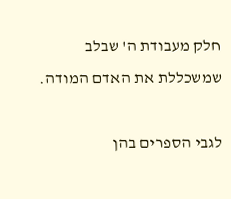חלק מעבודת ה' שבלב שמשכללת את האדם המודה.

לגבי הספרים בהן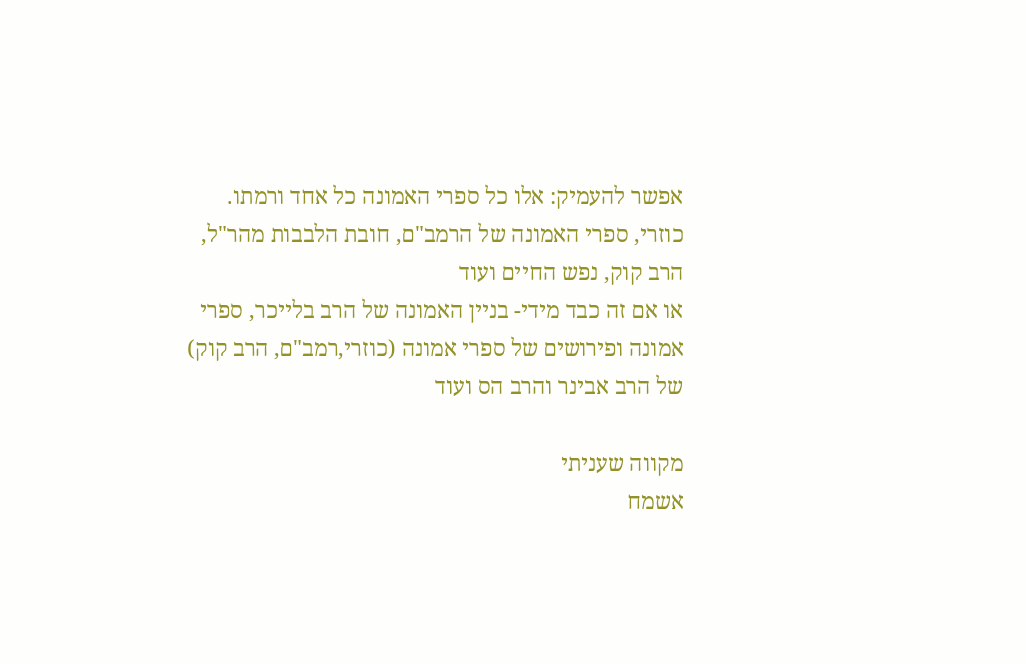אפשר להעמיק: אלו כל ספרי האמונה כל אחד ורמתו.
כוזרי, ספרי האמונה של הרמב"ם, חובת הלבבות מהר"ל, הרב קוק, נפש החיים ועוד
או אם זה כבד מידי- בניין האמונה של הרב בלייכר, ספרי אמונה ופירושים של ספרי אמונה (כוזרי,רמב"ם, הרב קוק) של הרב אבינר והרב הס ועוד

מקווה שעניתי
אשמח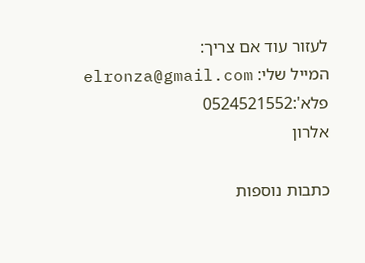לעזור עוד אם צריך:
המייל שלי: elronza@gmail.com
פלא':0524521552
אלרון

כתבות נוספות